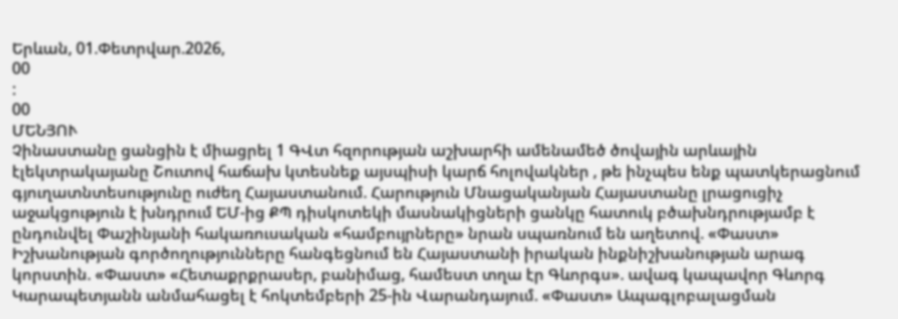Երևան, 01.Փետրվար.2026,
00
:
00
ՄԵՆՅՈՒ
Չինաստանը ցանցին է միացրել 1 ԳՎտ հզորության աշխարհի ամենամեծ ծովային արևային էլեկտրակայանը Շուտով հաճախ կտեսնեք այսպիսի կարճ հոլովակներ , թե ինչպես ենք պատկերացնում գյուղատնտեսությունը ուժեղ Հայաստանում. Հարություն Մնացականյան Հայաստանը լրացուցիչ աջակցություն է խնդրում ԵՄ-ից ՔՊ դիսկոտեկի մասնակիցների ցանկը հատուկ բծախնդրությամբ է ընդունվել Փաշինյանի հակառուսական «համբույրները» նրան սպառնում են աղետով. «Փաստ» Իշխանության գործողությունները հանգեցնում են Հայաստանի իրական ինքնիշխանության արագ կորստին. «Փաստ» «Հետաքրքրասեր, բանիմաց, համեստ տղա էր Գևորգս». ավագ կապավոր Գևորգ Կարապետյանն անմահացել է հոկտեմբերի 25-ին Վարանդայում. «Փաստ» Ապագլոբալացման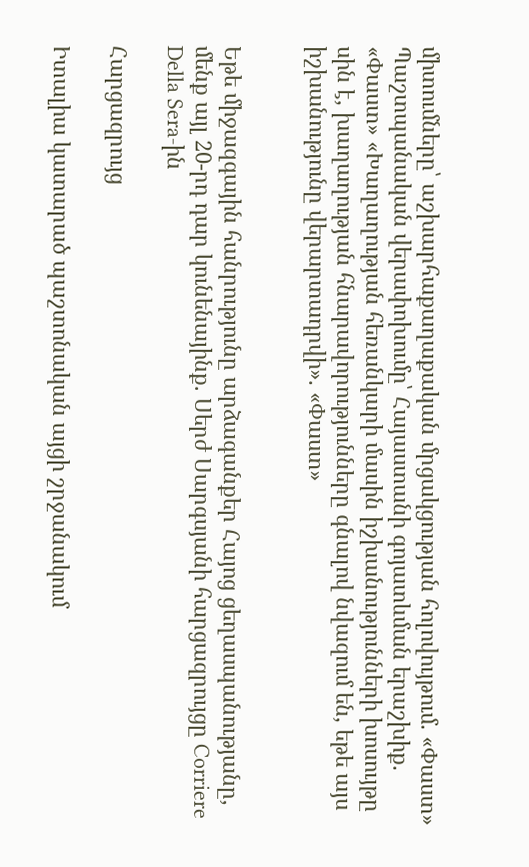միտումները՝ աշխարհաքաղաքական մրցակցության հոլովույթում. «Փաստ» Պաշտպանական վերափոխումը՝ Հայաստանի գոյատևման երաշխիք. «Փաստ» «Խաղաղության հեռանկարի մասին իշխանությունների խոսույթը սին է, խաղաղության հնարավորությունները գնալով նվազում են, եթե այս իշխանությունը վերարտադրվի». «Փաստ»


Եթե միջազգային հանրությունը արձագանքեր Հայոց ցեղասպանությանը, մենք այլ 20-րդ դար կունենայինք. Սերժ Սարգսյանի հարցազրույցը Corriere Della Sera-ին

Հարցազրույց

Իտալիա կատարած պաշտոնական այցի շրջանակում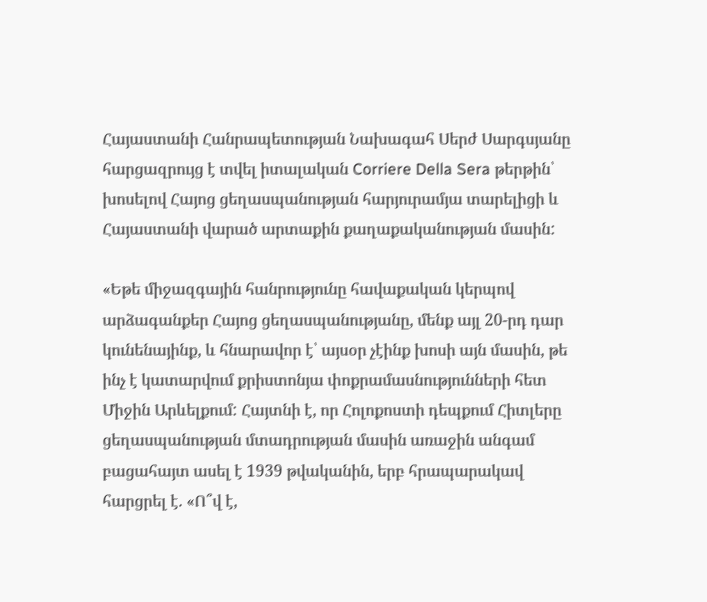Հայաստանի Հանրապետության Նախագահ Սերժ Սարգսյանը հարցազրույց է տվել իտալական Corriere Della Sera թերթին՝ խոսելով Հայոց ցեղասպանության հարյուրամյա տարելիցի և Հայաստանի վարած արտաքին քաղաքականության մասին:

«Եթե միջազգային հանրությունը հավաքական կերպով արձագանքեր Հայոց ցեղասպանությանը, մենք այլ 20-րդ դար կունենայինք, և հնարավոր է՝ այսօր չէինք խոսի այն մասին, թե ինչ է կատարվում քրիստոնյա փոքրամասնությունների հետ Միջին Արևելքում: Հայտնի է, որ Հոլոքոստի դեպքում Հիտլերը ցեղասպանության մտադրության մասին առաջին անգամ բացահայտ ասել է 1939 թվականին, երբ հրապարակավ հարցրել է. «Ո՞վ է,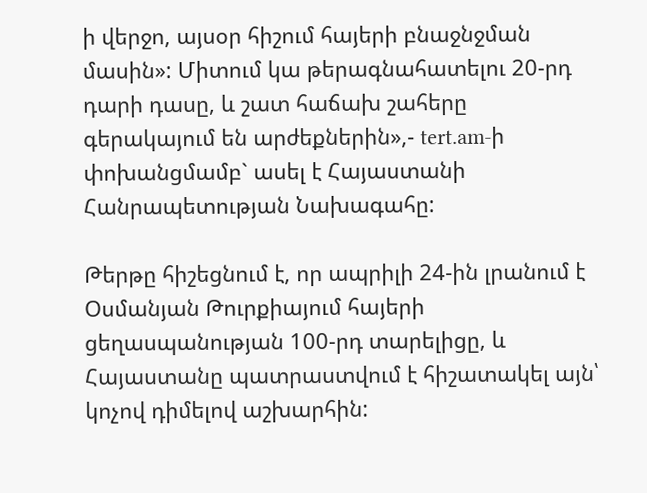ի վերջո, այսօր հիշում հայերի բնաջնջման մասին»: Միտում կա թերագնահատելու 20-րդ դարի դասը, և շատ հաճախ շահերը գերակայում են արժեքներին»,- tert.am-ի փոխանցմամբ` ասել է Հայաստանի Հանրապետության Նախագահը:

Թերթը հիշեցնում է, որ ապրիլի 24-ին լրանում է Օսմանյան Թուրքիայում հայերի ցեղասպանության 100-րդ տարելիցը, և Հայաստանը պատրաստվում է հիշատակել այն՝ կոչով դիմելով աշխարհին: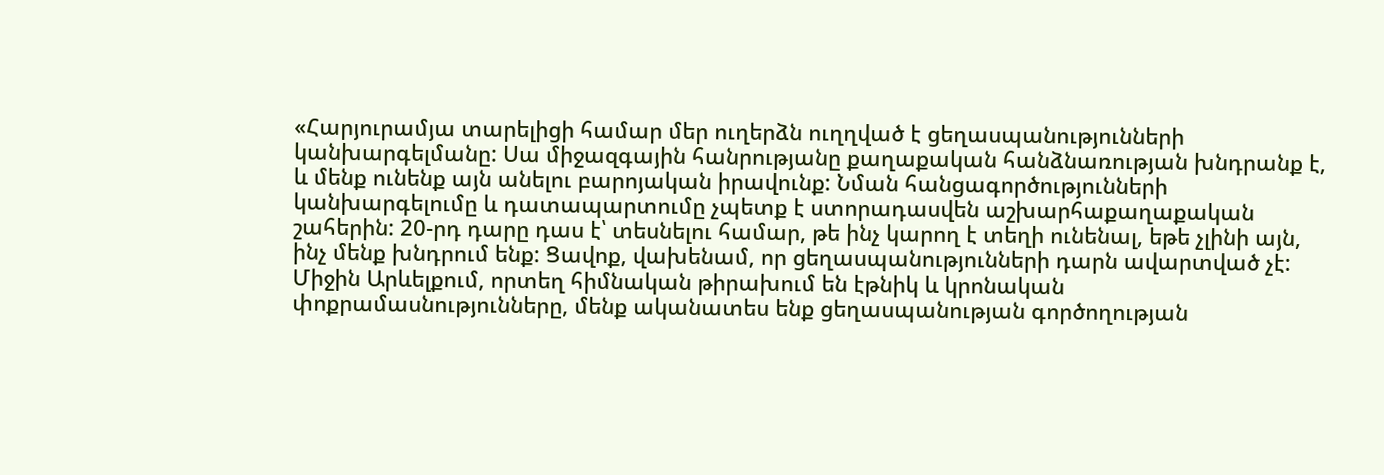«Հարյուրամյա տարելիցի համար մեր ուղերձն ուղղված է ցեղասպանությունների կանխարգելմանը: Սա միջազգային հանրությանը քաղաքական հանձնառության խնդրանք է, և մենք ունենք այն անելու բարոյական իրավունք: Նման հանցագործությունների կանխարգելումը և դատապարտումը չպետք է ստորադասվեն աշխարհաքաղաքական շահերին: 20-րդ դարը դաս է՝ տեսնելու համար, թե ինչ կարող է տեղի ունենալ, եթե չլինի այն, ինչ մենք խնդրում ենք: Ցավոք, վախենամ, որ ցեղասպանությունների դարն ավարտված չէ: Միջին Արևելքում, որտեղ հիմնական թիրախում են էթնիկ և կրոնական փոքրամասնությունները, մենք ականատես ենք ցեղասպանության գործողության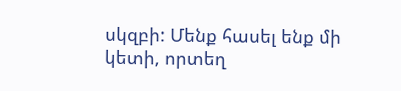սկզբի: Մենք հասել ենք մի կետի, որտեղ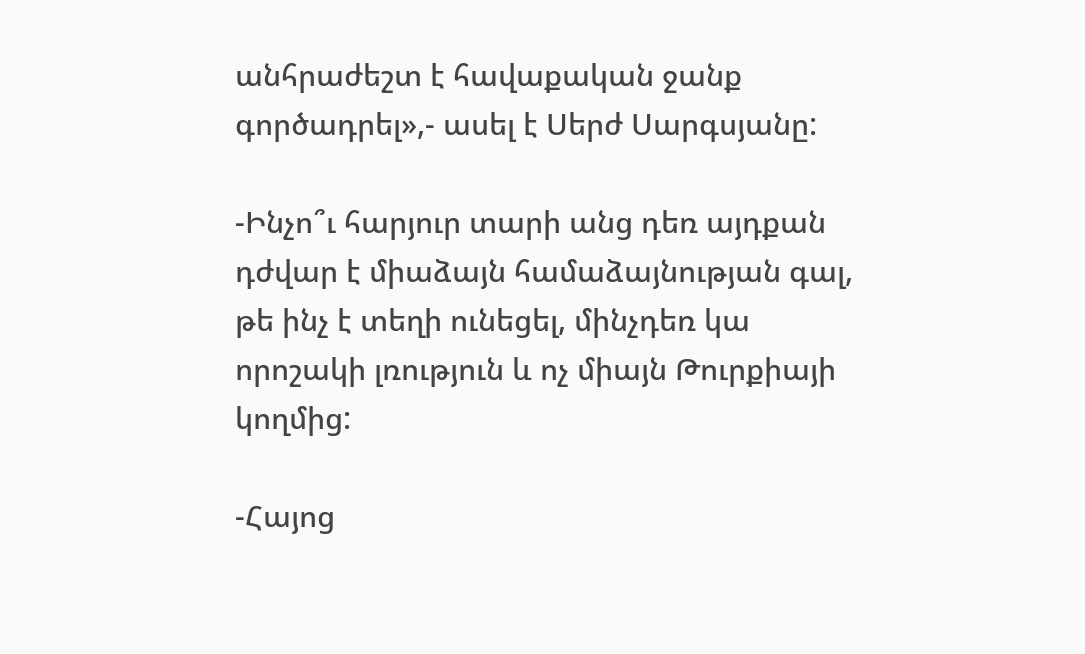անհրաժեշտ է հավաքական ջանք գործադրել»,- ասել է Սերժ Սարգսյանը:

-Ինչո՞ւ հարյուր տարի անց դեռ այդքան դժվար է միաձայն համաձայնության գալ, թե ինչ է տեղի ունեցել, մինչդեռ կա որոշակի լռություն և ոչ միայն Թուրքիայի կողմից:

-Հայոց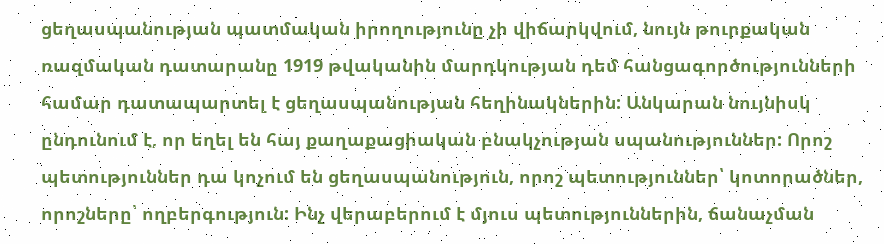ցեղասպանության պատմական իրողությունը չի վիճարկվում, նույն թուրքական ռազմական դատարանը 1919 թվականին մարդկության դեմ հանցագործությունների համար դատապարտել է ցեղասպանության հեղինակներին: Անկարան նույնիսկ ընդունում է, որ եղել են հայ քաղաքացիական բնակչության սպանություններ: Որոշ պետություններ դա կոչում են ցեղասպանություն, որոշ պետություններ՝ կոտորածներ, որոշները՝ ողբերգություն: Ինչ վերաբերում է մյուս պետություններին, ճանաչման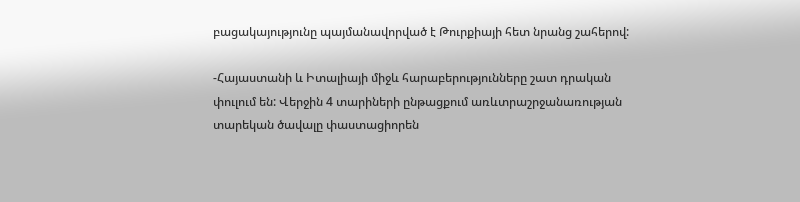բացակայությունը պայմանավորված է Թուրքիայի հետ նրանց շահերով:

-Հայաստանի և Իտալիայի միջև հարաբերությունները շատ դրական փուլում են: Վերջին 4 տարիների ընթացքում առևտրաշրջանառության տարեկան ծավալը փաստացիորեն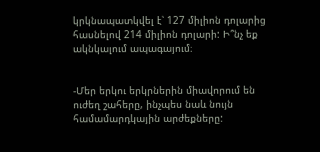կրկնապատկվել է՝ 127 միլիոն դոլարից հասնելով 214 միլիոն դոլարի: Ի՞նչ եք ակնկալում ապագայում։


-Մեր երկու երկրներին միավորում են ուժեղ շահերը, ինչպես նաև նույն համամարդկային արժեքները: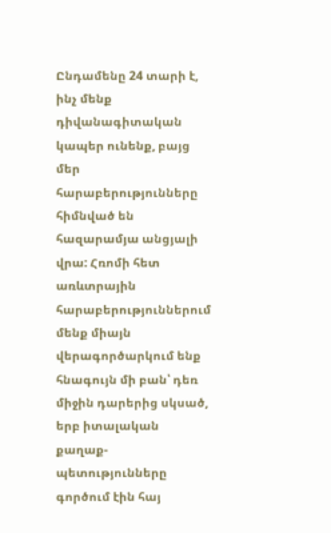Ընդամենը 24 տարի է, ինչ մենք դիվանագիտական կապեր ունենք, բայց մեր հարաբերությունները հիմնված են հազարամյա անցյալի վրա: Հռոմի հետ առևտրային հարաբերություններում մենք միայն վերագործարկում ենք հնագույն մի բան՝ դեռ միջին դարերից սկսած, երբ իտալական քաղաք-պետությունները գործում էին հայ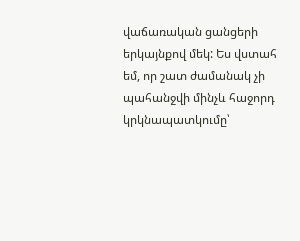վաճառական ցանցերի երկայնքով մեկ: Ես վստահ եմ, որ շատ ժամանակ չի պահանջվի մինչև հաջորդ կրկնապատկումը՝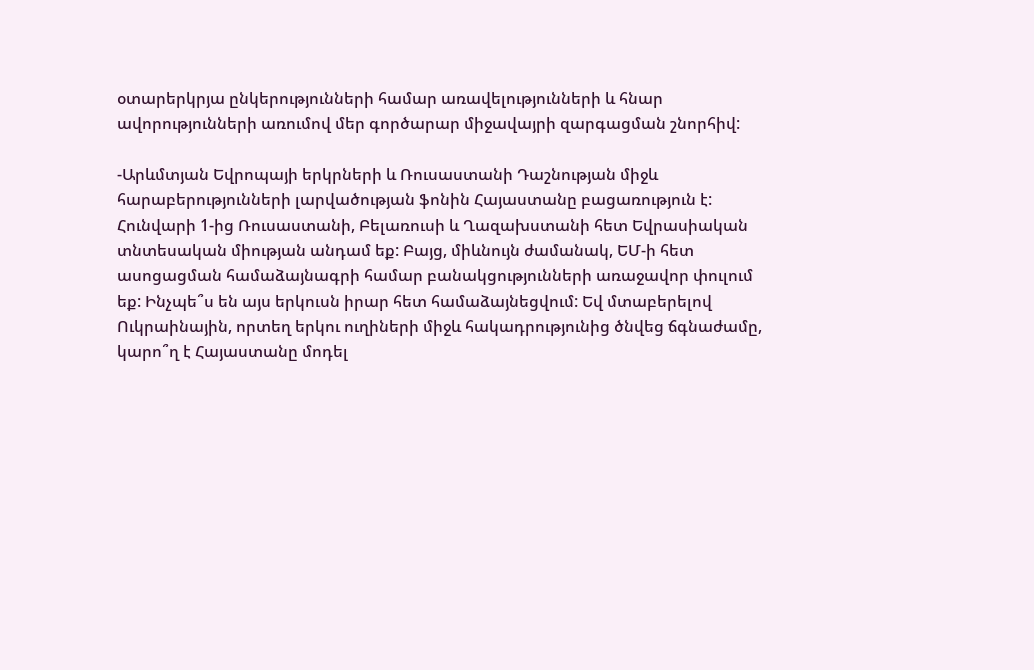օտարերկրյա ընկերությունների համար առավելությունների և հնար ավորությունների առումով մեր գործարար միջավայրի զարգացման շնորհիվ:

-Արևմտյան Եվրոպայի երկրների և Ռուսաստանի Դաշնության միջև հարաբերությունների լարվածության ֆոնին Հայաստանը բացառություն է: Հունվարի 1-ից Ռուսաստանի, Բելառուսի և Ղազախստանի հետ Եվրասիական տնտեսական միության անդամ եք: Բայց, միևնույն ժամանակ, ԵՄ-ի հետ ասոցացման համաձայնագրի համար բանակցությունների առաջավոր փուլում եք: Ինչպե՞ս են այս երկուսն իրար հետ համաձայնեցվում: Եվ մտաբերելով Ուկրաինային, որտեղ երկու ուղիների միջև հակադրությունից ծնվեց ճգնաժամը, կարո՞ղ է Հայաստանը մոդել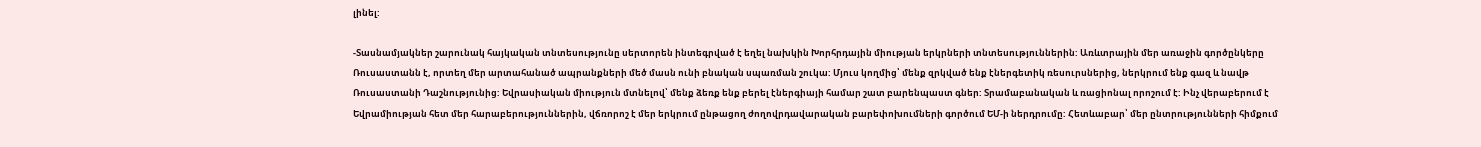լինել:

-Տասնամյակներ շարունակ հայկական տնտեսությունը սերտորեն ինտեգրված է եղել նախկին Խորհրդային միության երկրների տնտեսություններին: Առևտրային մեր առաջին գործընկերը Ռուսաստանն է, որտեղ մեր արտահանած ապրանքների մեծ մասն ունի բնական սպառման շուկա: Մյուս կողմից՝ մենք զրկված ենք էներգետիկ ռեսուրսներից, ներկրում ենք գազ և նավթ Ռուսաստանի Դաշնությունից: Եվրասիական միություն մտնելով՝ մենք ձեռք ենք բերել էներգիայի համար շատ բարենպաստ գներ: Տրամաբանական և ռացիոնալ որոշում է: Ինչ վերաբերում է Եվրամիության հետ մեր հարաբերություններին, վճռորոշ է մեր երկրում ընթացող ժողովրդավարական բարեփոխումների գործում ԵՄ-ի ներդրումը: Հետևաբար՝ մեր ընտրությունների հիմքում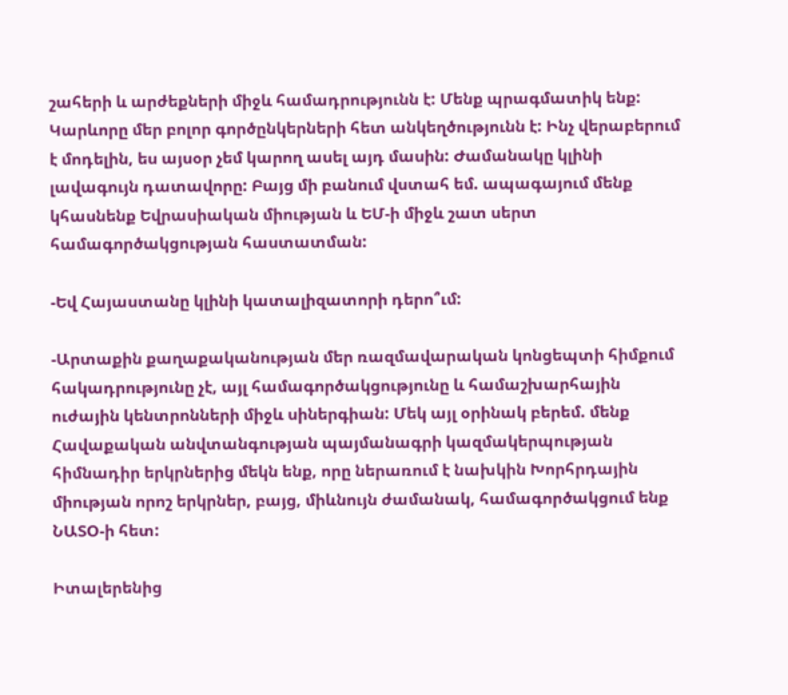շահերի և արժեքների միջև համադրությունն է: Մենք պրագմատիկ ենք: Կարևորը մեր բոլոր գործընկերների հետ անկեղծությունն է: Ինչ վերաբերում է մոդելին, ես այսօր չեմ կարող ասել այդ մասին: Ժամանակը կլինի լավագույն դատավորը: Բայց մի բանում վստահ եմ. ապագայում մենք կհասնենք Եվրասիական միության և ԵՄ-ի միջև շատ սերտ համագործակցության հաստատման:

-Եվ Հայաստանը կլինի կատալիզատորի դերո՞ւմ:

-Արտաքին քաղաքականության մեր ռազմավարական կոնցեպտի հիմքում հակադրությունը չէ, այլ համագործակցությունը և համաշխարհային ուժային կենտրոնների միջև սիներգիան: Մեկ այլ օրինակ բերեմ. մենք Հավաքական անվտանգության պայմանագրի կազմակերպության հիմնադիր երկրներից մեկն ենք, որը ներառում է նախկին Խորհրդային միության որոշ երկրներ, բայց, միևնույն ժամանակ, համագործակցում ենք ՆԱՏՕ-ի հետ:

Իտալերենից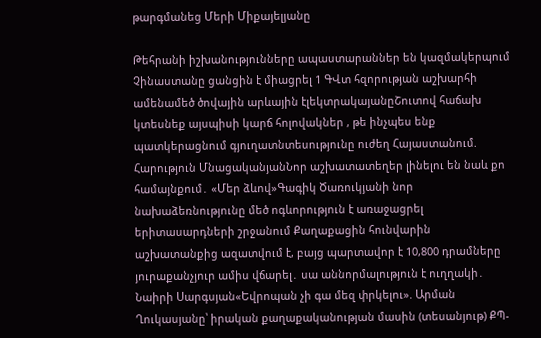թարգմանեց Մերի Միքայելյանը

Թեհրանի իշխանությունները ապաստարաններ են կազմակերպում Չինաստանը ցանցին է միացրել 1 ԳՎտ հզորության աշխարհի ամենամեծ ծովային արևային էլեկտրակայանըՇուտով հաճախ կտեսնեք այսպիսի կարճ հոլովակներ , թե ինչպես ենք պատկերացնում գյուղատնտեսությունը ուժեղ Հայաստանում. Հարություն ՄնացականյանՆոր աշխատատեղեր լինելու են նաև քո համայնքում․ «Մեր ձևով»Գագիկ Ծառուկյանի նոր նախաձեռնությունը մեծ ոգևորություն է առաջացրել երիտասարդների շրջանում Քաղաքացին հունվարին աշխատանքից ազատվում է, բայց պարտավոր է 10,800 դրամները յուրաքանչյուր ամիս վճարել․ սա աննորմալություն է ուղղակի․ Նաիրի Սարգսյան«Եվրոպան չի գա մեզ փրկելու». Արման Ղուկասյանը՝ իրական քաղաքականության մասին (տեսանյութ) ՔՊ-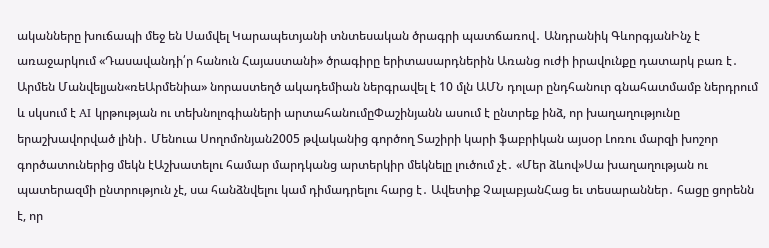ականները խուճապի մեջ են Սամվել Կարապետյանի տնտեսական ծրագրի պատճառով․ Անդրանիկ ԳևորգյանԻնչ է առաջարկում «Դասավանդի՛ր հանուն Հայաստանի» ծրագիրը երիտասարդներին Առանց ուժի իրավունքը դատարկ բառ է․ Արմեն Մանվելյան«ռեԱրմենիա» նորաստեղծ ակադեմիան ներգրավել է 10 մլն ԱՄՆ դոլար ընդհանուր գնահատմամբ ներդրում և սկսում է AI կրթության ու տեխնոլոգիաների արտահանումըՓաշինյանն ասում է ընտրեք ինձ, որ խաղաղությունը երաշխավորված լինի․ Մենուա Սողոմոնյան2005 թվականից գործող Տաշիրի կարի ֆաբրիկան այսօր Լոռու մարզի խոշոր գործատուներից մեկն էԱշխատելու համար մարդկանց արտերկիր մեկնելը լուծում չէ․ «Մեր ձևով»Սա խաղաղության ու պատերազմի ընտրություն չէ, սա հանձնվելու կամ դիմադրելու հարց է․ Ավետիք ՉալաբյանՀաց եւ տեսարաններ․ հացը ցորենն է, որ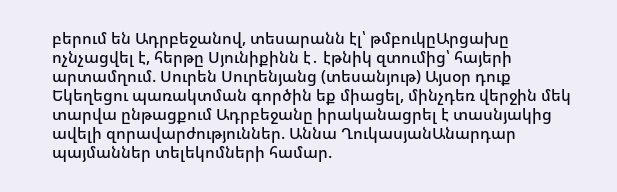բերում են Ադրբեջանով, տեսարանն էլ՝ թմբուկըԱրցախը ոչնչացվել է, հերթը Սյունիքինն է․ էթնիկ զտումից՝ հայերի արտամղում. Սուրեն Սուրենյանց (տեսանյութ) Այսօր դուք Եկեղեցու պառակտման գործին եք միացել, մինչդեռ վերջին մեկ տարվա ընթացքում Ադրբեջանը իրականացրել է տասնյակից ավելի զորավարժություններ. Աննա ՂուկասյանԱնարդար պայմաններ տելեկոմների համար.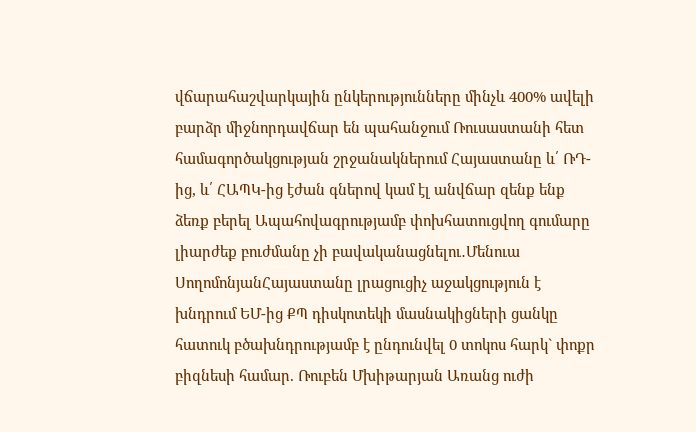վճարահաշվարկային ընկերությունները մինչև 400% ավելի բարձր միջնորդավճար են պահանջում Ռուսաստանի հետ համագործակցության շրջանակներում Հայաստանը և՛ ՌԴ-ից, և՛ ՀԱՊԿ-ից էժան գներով կամ էլ անվճար զենք ենք ձեռք բերել Ապահովագրությամբ փոխհատուցվող գումարը լիարժեք բուժմանը չի բավականացնելու․Մենուա ՍողոմոնյանՀայաստանը լրացուցիչ աջակցություն է խնդրում ԵՄ-ից ՔՊ դիսկոտեկի մասնակիցների ցանկը հատուկ բծախնդրությամբ է ընդունվել 0 տոկոս հարկ` փոքր բիզնեսի համար. Ռուբեն Մխիթարյան Առանց ուժի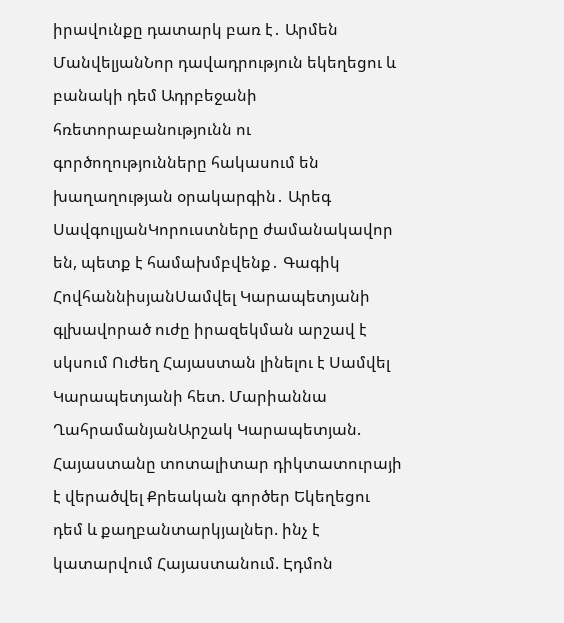իրավունքը դատարկ բառ է․ Արմեն ՄանվելյանՆոր դավադրություն եկեղեցու և բանակի դեմ Ադրբեջանի հռետորաբանությունն ու գործողությունները հակասում են խաղաղության օրակարգին․ Արեգ ՍավգուլյանԿորուստները ժամանակավոր են, պետք է համախմբվենք․ Գագիկ ՀովհաննիսյանՍամվել Կարապետյանի գլխավորած ուժը իրազեկման արշավ է սկսում Ուժեղ Հայաստան լինելու է Սամվել Կարապետյանի հետ. Մարիաննա ՂահրամանյանԱրշակ Կարապետյան. Հայաստանը տոտալիտար դիկտատուրայի է վերածվել Քրեական գործեր Եկեղեցու դեմ և քաղբանտարկյալներ. ինչ է կատարվում Հայաստանում. Էդմոն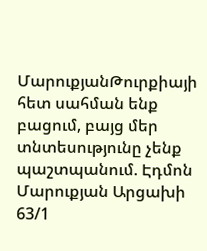ՄարուքյանԹուրքիայի հետ սահման ենք բացում, բայց մեր տնտեսությունը չենք պաշտպանում. Էդմոն Մարուքյան Արցախի 63/1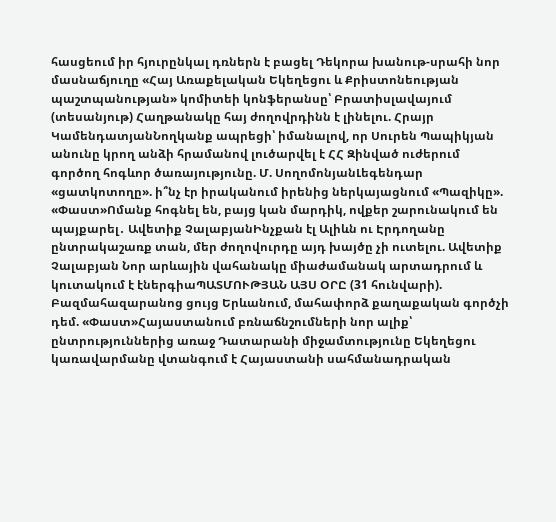հասցեում իր հյուրընկալ դռներն է բացել Դեկորա խանութ-սրահի նոր մասնաճյուղը «Հայ Առաքելական Եկեղեցու և Քրիստոնեության պաշտպանության» կոմիտեի կոնֆերանսը՝ Բրատիսլավայում (տեսանյութ) Հաղթանակը հայ ժողովրդինն է լինելու. Հրայր ԿամենդատյանՆողկանք ապրեցի՝ իմանալով, որ Սուրեն Պապիկյան անունը կրող անձի հրամանով լուծարվել է ՀՀ Զինված ուժերում գործող հոգևոր ծառայությունը. Մ. ՍողոմոնյանԼեգենդար «ցատկոտողը». ի՞նչ էր իրականում իրենից ներկայացնում «Պազիկը». «Փաստ»Ոմանք հոգնել են, բայց կան մարդիկ, ովքեր շարունակում են պայքարել․ Ավետիք ՉալաբյանԻնչքան էլ Ալիևն ու Էրդողանը ընտրակաշառք տան, մեր ժողովուրդը այդ խայծը չի ուտելու. Ավետիք Չալաբյան Նոր արևային վահանակը միաժամանակ արտադրում և կուտակում է էներգիաՊԱՏՄՈՒԹՅԱՆ ԱՅՍ ՕՐԸ (31 հունվարի). Բազմահազարանոց ցույց Երևանում, մահափորձ քաղաքական գործչի դեմ. «Փաստ»Հայաստանում բռնաճնշումների նոր ալիք՝ ընտրություններից առաջ Դատարանի միջամտությունը Եկեղեցու կառավարմանը վտանգում է Հայաստանի սահմանադրական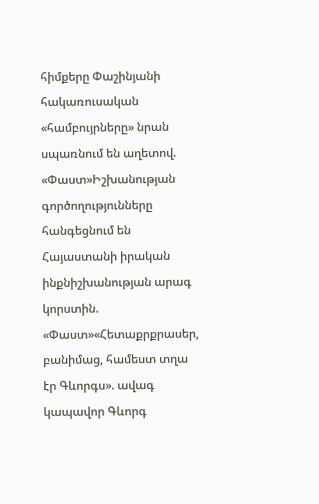հիմքերը Փաշինյանի հակառուսական «համբույրները» նրան սպառնում են աղետով. «Փաստ»Իշխանության գործողությունները հանգեցնում են Հայաստանի իրական ինքնիշխանության արագ կորստին. «Փաստ»«Հետաքրքրասեր, բանիմաց, համեստ տղա էր Գևորգս». ավագ կապավոր Գևորգ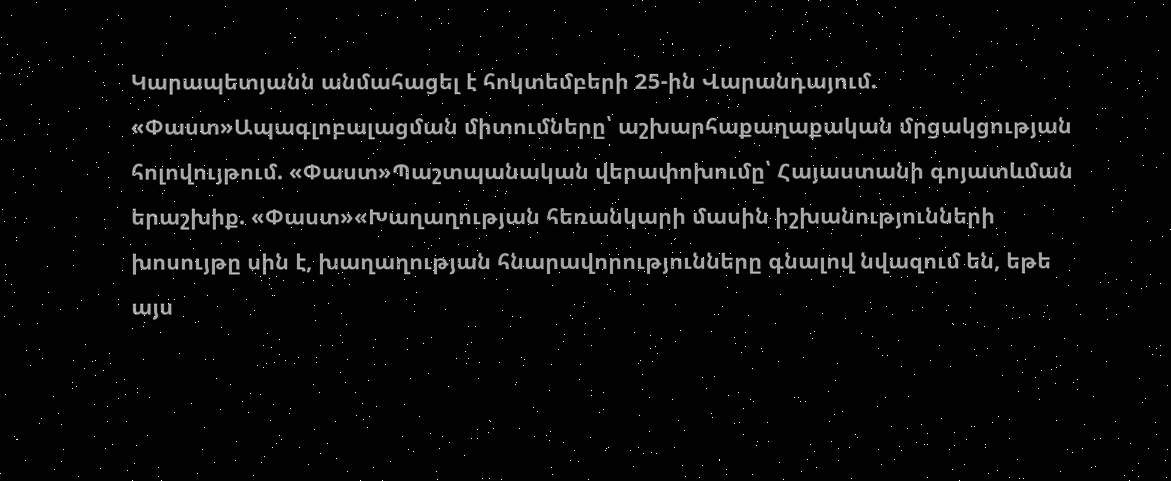Կարապետյանն անմահացել է հոկտեմբերի 25-ին Վարանդայում. «Փաստ»Ապագլոբալացման միտումները՝ աշխարհաքաղաքական մրցակցության հոլովույթում. «Փաստ»Պաշտպանական վերափոխումը՝ Հայաստանի գոյատևման երաշխիք. «Փաստ»«Խաղաղության հեռանկարի մասին իշխանությունների խոսույթը սին է, խաղաղության հնարավորությունները գնալով նվազում են, եթե այս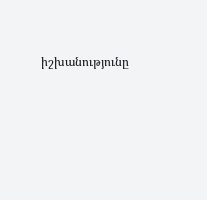իշխանությունը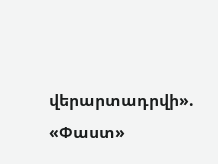վերարտադրվի». «Փաստ»